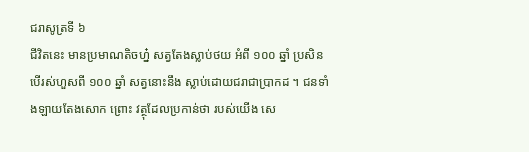ជរាសូត្រទី ៦
ជីវិតនេះ មានប្រមាណតិចហ្ន៎ សត្វតែងស្លាប់ថយ អំពី ១០០ ឆ្នាំ ប្រសិនបើរស់ហួសពី ១០០ ឆ្នាំ សត្វនោះនឹង ស្លាប់ដោយជរាជាប្រាកដ ។ ជនទាំងឡាយតែងសោក ព្រោះ វត្ថុដែលប្រកាន់ថា របស់យើង សេ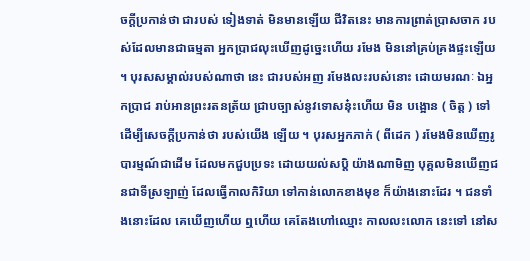ចក្តីប្រកាន់ថា ជារបស់ ទៀងទាត់ មិនមានឡើយ ជីវិតនេះ មានការព្រាត់ប្រាសចាក របស់ដែលមានជាធម្មតា អ្នកប្រាជលុះឃើញដូច្នេះហើយ រមែង មិននៅគ្រប់គ្រងផ្ទះឡើយ ។ បុរសសម្គាល់របស់ណាថា នេះ ជារបស់អញ រមែងលះរបស់នោះ ដោយមរណៈ ឯអ្នកប្រាជ រាប់អានព្រះរតនត្រ័យ ជ្រាបច្បាស់នូវទោសនុ៎ះហើយ មិន បង្អោន ( ចិត្ត ) ទៅ ដើម្បីសេចក្តីប្រកាន់ថា របស់យើង ឡើយ ។ បុរសអ្នកភាក់ ( ពីដេក ) រមែងមិនឃើញរូបារម្មណ៍ជាដើម ដែលមកជួបប្រទះ ដោយយល់សប្តិ យ៉ាងណាមិញ បុគ្គលមិនឃើញជនជាទីស្រឡាញ់ ដែលធ្វើកាលកិរិយា ទៅកាន់លោកខាងមុខ ក៏យ៉ាងនោះដែរ ។ ជនទាំងនោះដែល គេឃើញហើយ ឮហើយ គេតែងហៅឈ្មោះ កាលលះលោក នេះទៅ នៅស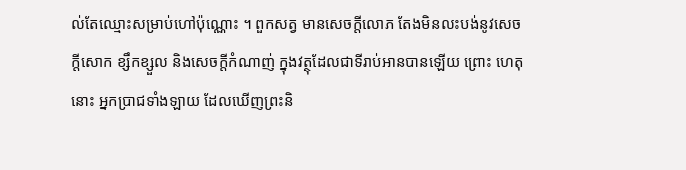ល់តែឈ្មោះសម្រាប់ហៅប៉ុណ្ណោះ ។ ពួកសត្វ មានសេចក្តីលោភ តែងមិនលះបង់នូវសេចក្តីសោក ខ្សឹកខ្សួល និងសេចក្តីកំណាញ់ ក្នុងវត្ថុដែលជាទីរាប់អានបានឡើយ ព្រោះ ហេតុនោះ អ្នកប្រាជទាំងឡាយ ដែលឃើញព្រះនិ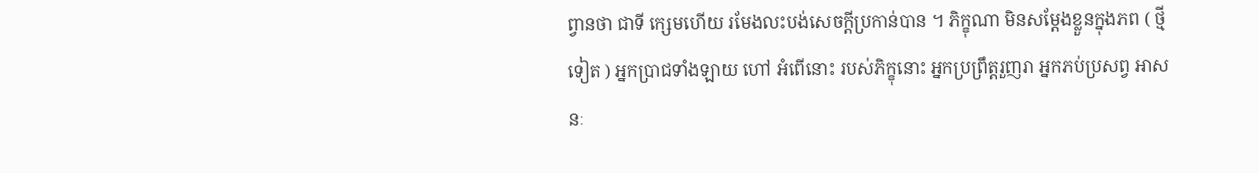ព្វានថា ជាទី ក្សេមហើយ រមែងលះបង់សេចក្តីប្រកាន់បាន ។ ភិក្ខុណា មិនសម្តែងខ្លួនក្នុងភព ( ថ្មីទៀត ) អ្នកប្រាជទាំងឡាយ ហៅ អំពើនោះ របស់ភិក្ខុនោះ អ្នកប្រព្រឹត្តរួញរា អ្នកភប់ប្រសព្វ អាសនៈ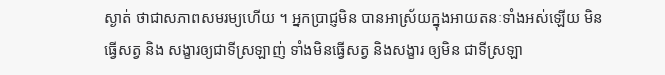ស្ងាត់ ថាជាសភាពសមរម្យហើយ ។ អ្នកប្រាជ្ញមិន បានអាស្រ័យក្នុងអាយតនៈទាំងអស់ឡើយ មិនធ្វើសត្វ និង សង្ខារឲ្យជាទីស្រឡាញ់ ទាំងមិនធ្វើសត្វ និងសង្ខារ ឲ្យមិន ជាទីស្រឡា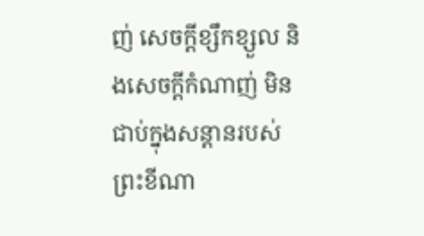ញ់ សេចក្តីខ្សឹកខ្សួល និងសេចក្តីកំណាញ់ មិន ជាប់ក្នុងសន្តានរបស់ព្រះខីណា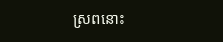ស្រពនោះ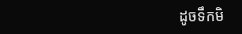ដូចទឹកមិ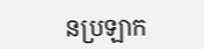នប្រឡាក